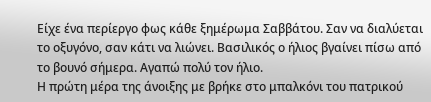Είχε ένα περίεργο φως κάθε ξημέρωμα Σαββάτου. Σαν να διαλύεται το οξυγόνο, σαν κάτι να λιώνει. Βασιλικός ο ήλιος βγαίνει πίσω από το βουνό σήμερα. Αγαπώ πολύ τον ήλιο.
Η πρώτη μέρα της άνοιξης με βρήκε στο μπαλκόνι του πατρικού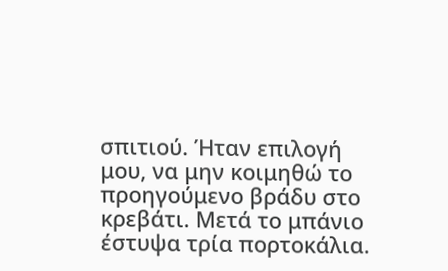σπιτιού. Ήταν επιλογή μου, να μην κοιμηθώ το προηγούμενο βράδυ στο κρεβάτι. Μετά το μπάνιο έστυψα τρία πορτοκάλια.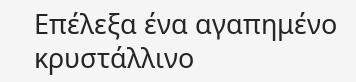Επέλεξα ένα αγαπημένο κρυστάλλινο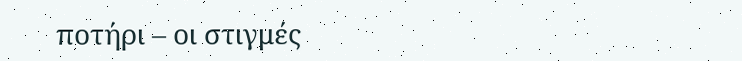ποτήρι – οι στιγμές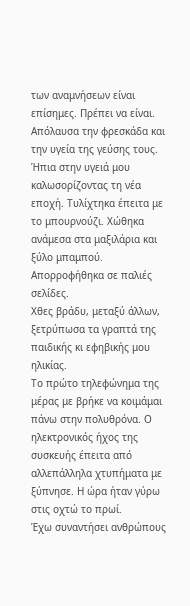των αναμνήσεων είναι επίσημες. Πρέπει να είναι. Απόλαυσα την φρεσκάδα και την υγεία της γεύσης τους. Ήπια στην υγειά μου καλωσορίζοντας τη νέα εποχή. Τυλίχτηκα έπειτα με το μπουρνούζι. Χώθηκα ανάμεσα στα μαξιλάρια και ξύλο μπαμπού. Απορροφήθηκα σε παλιές σελίδες.
Χθες βράδυ, μεταξύ άλλων, ξετρύπωσα τα γραπτά της παιδικής κι εφηβικής μου ηλικίας.
Το πρώτο τηλεφώνημα της μέρας με βρήκε να κοιμάμαι πάνω στην πολυθρόνα. Ο ηλεκτρονικός ήχος της συσκευής έπειτα από αλλεπάλληλα χτυπήματα με ξύπνησε. Η ώρα ήταν γύρω στις οχτώ το πρωί.
Έχω συναντήσει ανθρώπους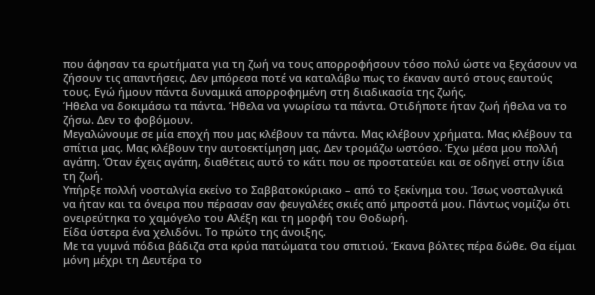που άφησαν τα ερωτήματα για τη ζωή να τους απορροφήσουν τόσο πολύ ώστε να ξεχάσουν να ζήσουν τις απαντήσεις. Δεν μπόρεσα ποτέ να καταλάβω πως το έκαναν αυτό στους εαυτούς τους. Εγώ ήμουν πάντα δυναμικά απορροφημένη στη διαδικασία της ζωής.
Ήθελα να δοκιμάσω τα πάντα. Ήθελα να γνωρίσω τα πάντα. Οτιδήποτε ήταν ζωή ήθελα να το ζήσω. Δεν το φοβόμουν.
Μεγαλώνουμε σε μία εποχή που μας κλέβουν τα πάντα. Μας κλέβουν χρήματα. Μας κλέβουν τα σπίτια μας. Μας κλέβουν την αυτοεκτίμηση μας. Δεν τρομάζω ωστόσο. Έχω μέσα μου πολλή αγάπη. Όταν έχεις αγάπη, διαθέτεις αυτό το κάτι που σε προστατεύει και σε οδηγεί στην ίδια τη ζωή.
Υπήρξε πολλή νοσταλγία εκείνο το Σαββατοκύριακο – από το ξεκίνημα του. Ίσως νοσταλγικά να ήταν και τα όνειρα που πέρασαν σαν φευγαλέες σκιές από μπροστά μου. Πάντως νομίζω ότι ονειρεύτηκα το χαμόγελο του Αλέξη και τη μορφή του Θοδωρή.
Είδα ύστερα ένα χελιδόνι. Το πρώτο της άνοιξης.
Με τα γυμνά πόδια βάδιζα στα κρύα πατώματα του σπιτιού. Έκανα βόλτες πέρα δώθε. Θα είμαι μόνη μέχρι τη Δευτέρα το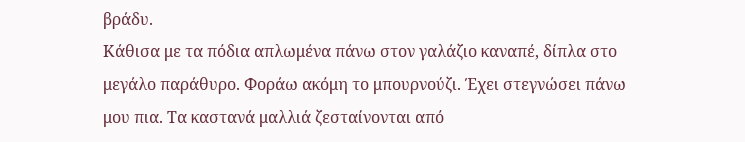βράδυ.
Κάθισα με τα πόδια απλωμένα πάνω στον γαλάζιο καναπέ, δίπλα στο μεγάλο παράθυρο. Φοράω ακόμη το μπουρνούζι. Έχει στεγνώσει πάνω μου πια. Τα καστανά μαλλιά ζεσταίνονται από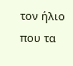τον ήλιο που τα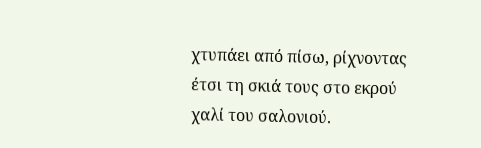χτυπάει από πίσω, ρίχνοντας έτσι τη σκιά τους στο εκρού χαλί του σαλονιού.